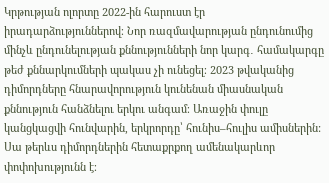Կրթության ոլորտը 2022-ին հարուստ էր իրադարձություններով։ Նոր ռազմավարության ընդունումից մինչև ընդունելության քննությունների նոր կարգ․ համակարգը թեժ քննարկումների պակաս չի ունեցել։ 2023 թվականից դիմորդները հնարավորություն կունենան միասնական քննություն հանձնելու երկու անգամ։ Առաջին փուլը կանցկացվի հունվարին, երկրորդը՝ հունիս–հուլիս ամիսներին: Սա թերևս դիմորդներին հետաքրքող ամենակարևոր փոփոխությունն է։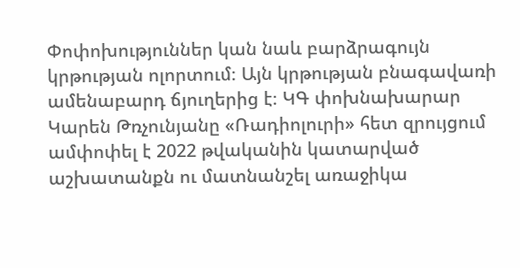Փոփոխություններ կան նաև բարձրագույն կրթության ոլորտում։ Այն կրթության բնագավառի ամենաբարդ ճյուղերից է։ ԿԳ փոխնախարար Կարեն Թռչունյանը «Ռադիոլուրի» հետ զրույցում ամփոփել է 2022 թվականին կատարված աշխատանքն ու մատնանշել առաջիկա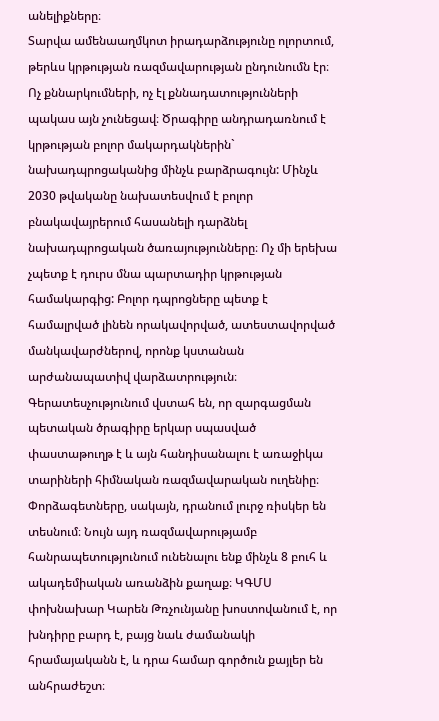անելիքները։
Տարվա ամենաաղմկոտ իրադարձությունը ոլորտում, թերևս կրթության ռազմավարության ընդունումն էր։ Ոչ քննարկումների, ոչ էլ քննադատությունների պակաս այն չունեցավ։ Ծրագիրը անդրադառնում է կրթության բոլոր մակարդակներին` նախադպրոցականից մինչև բարձրագույն: Մինչև 2030 թվականը նախատեսվում է բոլոր բնակավայրերում հասանելի դարձնել նախադպրոցական ծառայությունները։ Ոչ մի երեխա չպետք է դուրս մնա պարտադիր կրթության համակարգից: Բոլոր դպրոցները պետք է համալրված լինեն որակավորված, ատեստավորված մանկավարժներով, որոնք կստանան արժանապատիվ վարձատրություն։ Գերատեսչությունում վստահ են, որ զարգացման պետական ծրագիրը երկար սպասված փաստաթուղթ է և այն հանդիսանալու է առաջիկա տարիների հիմնական ռազմավարական ուղենիը։ Փորձագետները, սակայն, դրանում լուրջ ռիսկեր են տեսնում։ Նույն այդ ռազմավարությամբ հանրապետությունում ունենալու ենք մինչև 8 բուհ և ակադեմիական առանձին քաղաք։ ԿԳՄՍ փոխնախար Կարեն Թռչունյանը խոստովանում է, որ խնդիրը բարդ է, բայց նաև ժամանակի հրամայականն է, և դրա համար գործուն քայլեր են անհրաժեշտ։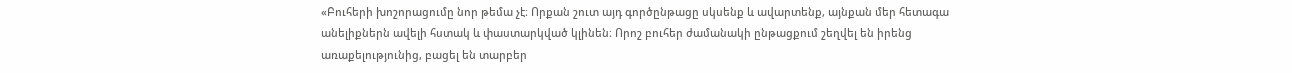«Բուհերի խոշորացումը նոր թեմա չէ։ Որքան շուտ այդ գործընթացը սկսենք և ավարտենք, այնքան մեր հետագա անելիքներն ավելի հստակ և փաստարկված կլինեն։ Որոշ բուհեր ժամանակի ընթացքում շեղվել են իրենց առաքելությունից, բացել են տարբեր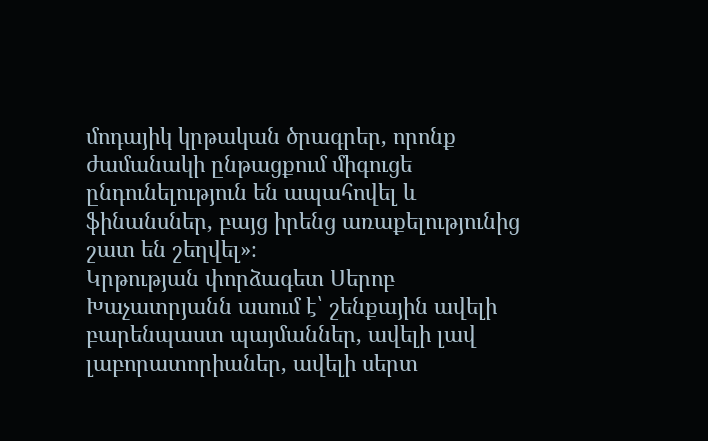մոդայիկ կրթական ծրագրեր, որոնք ժամանակի ընթացքում միգուցե ընդունելություն են ապահովել և ֆինանսներ, բայց իրենց առաքելությունից շատ են շեղվել»։
Կրթության փորձագետ Սերոբ Խաչատրյանն ասում է՝ շենքային ավելի բարենպաստ պայմաններ, ավելի լավ լաբորատորիաներ, ավելի սերտ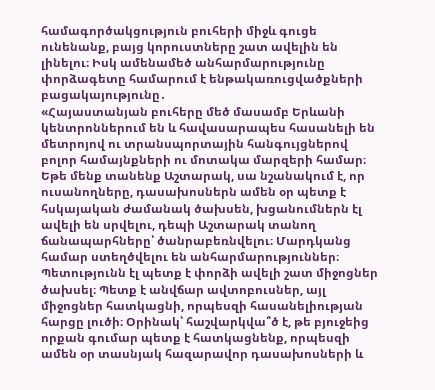համագործակցություն բուհերի միջև գուցե ունենանք, բայց կորուստները շատ ավելին են լինելու։ Իսկ ամենամեծ անհարմարությունը փորձագետը համարում է ենթակառուցվածքների բացակայությունը․
«Հայաստանյան բուհերը մեծ մասամբ Երևանի կենտրոններում են և հավասարապես հասանելի են մետրոյով ու տրանսպորտային հանգույցներով բոլոր համայնքների ու մոտակա մարզերի համար։ Եթե մենք տանենք Աշտարակ, սա նշանակում է, որ ուսանողները, դասախոսներն ամեն օր պետք է հսկայական ժամանակ ծախսեն, խցանումներն էլ ավելի են սրվելու, դեպի Աշտարակ տանող ճանապարհները՝ ծանրաբեռնվելու։ Մարդկանց համար ստեղծվելու են անհարմարություններ։ Պետությունն էլ պետք է փորձի ավելի շատ միջոցներ ծախսել։ Պետք է անվճար ավտոբուսներ, այլ միջոցներ հատկացնի, որպեսզի հասանելիության հարցը լուծի։ Օրինակ՝ հաշվարկվա՞ծ է, թե բյուջեից որքան գումար պետք է հատկացնենք, որպեսզի ամեն օր տասնյակ հազարավոր դասախոսների և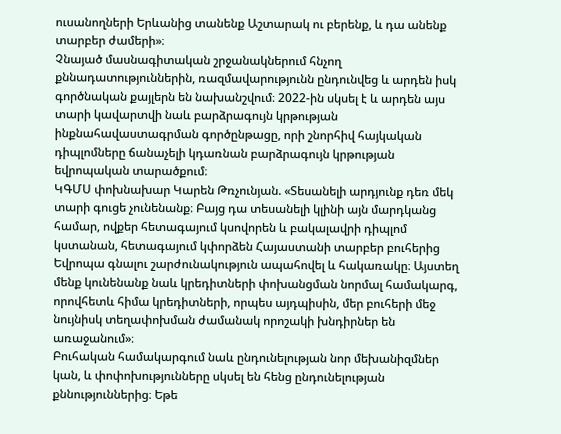ուսանողների Երևանից տանենք Աշտարակ ու բերենք, և դա անենք տարբեր ժամերի»։
Չնայած մասնագիտական շրջանակներում հնչող քննադատություններին, ռազմավարությունն ընդունվեց և արդեն իսկ գործնական քայլերն են նախանշվում։ 2022-ին սկսել է և արդեն այս տարի կավարտվի նաև բարձրագույն կրթության ինքնահավաստագրման գործընթացը, որի շնորհիվ հայկական դիպլոմները ճանաչելի կդառնան բարձրագույն կրթության եվրոպական տարածքում։
ԿԳՄՍ փոխնախար Կարեն Թռչունյան. «Տեսանելի արդյունք դեռ մեկ տարի գուցե չունենանք։ Բայց դա տեսանելի կլինի այն մարդկանց համար, ովքեր հետագայում կսովորեն և բակալավրի դիպլոմ կստանան, հետագայում կփորձեն Հայաստանի տարբեր բուհերից Եվրոպա գնալու շարժունակություն ապահովել և հակառակը։ Այստեղ մենք կունենանք նաև կրեդիտների փոխանցման նորմալ համակարգ, որովհետև հիմա կրեդիտների, որպես այդպիսին, մեր բուհերի մեջ նույնիսկ տեղափոխման ժամանակ որոշակի խնդիրներ են առաջանում»։
Բուհական համակարգում նաև ընդունելության նոր մեխանիզմներ կան, և փոփոխությունները սկսել են հենց ընդունելության քննություններից։ Եթե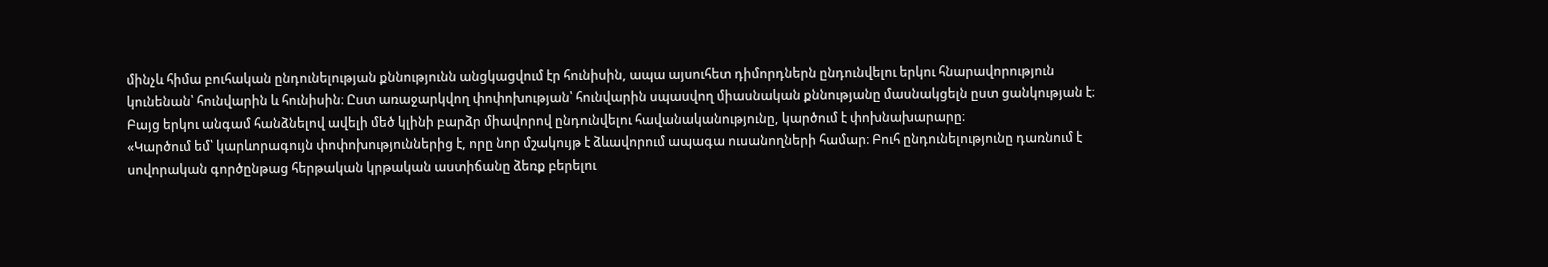մինչև հիմա բուհական ընդունելության քննությունն անցկացվում էր հունիսին, ապա այսուհետ դիմորդներն ընդունվելու երկու հնարավորություն կունենան՝ հունվարին և հունիսին։ Ըստ առաջարկվող փոփոխության՝ հունվարին սպասվող միասնական քննությանը մասնակցելն ըստ ցանկության է։ Բայց երկու անգամ հանձնելով ավելի մեծ կլինի բարձր միավորով ընդունվելու հավանականությունը, կարծում է փոխնախարարը։
«Կարծում եմ՝ կարևորագույն փոփոխություններից է, որը նոր մշակույթ է ձևավորում ապագա ուսանողների համար։ Բուհ ընդունելությունը դառնում է սովորական գործընթաց հերթական կրթական աստիճանը ձեռք բերելու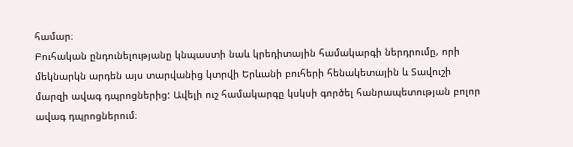համար։
Բուհական ընդունելությանը կնպաստի նաև կրեդիտային համակարգի ներդրումը, որի մեկնարկն արդեն այս տարվանից կտրվի Երևանի բուհերի հենակետային և Տավուշի մարզի ավագ դպրոցներից: Ավելի ուշ համակարգը կսկսի գործել հանրապետության բոլոր ավագ դպրոցներում։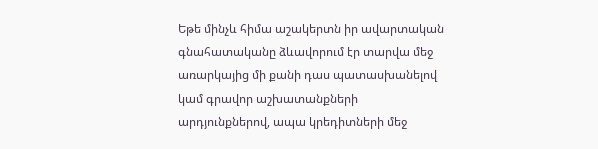Եթե մինչև հիմա աշակերտն իր ավարտական գնահատականը ձևավորում էր տարվա մեջ առարկայից մի քանի դաս պատասխանելով կամ գրավոր աշխատանքների արդյունքներով, ապա կրեդիտների մեջ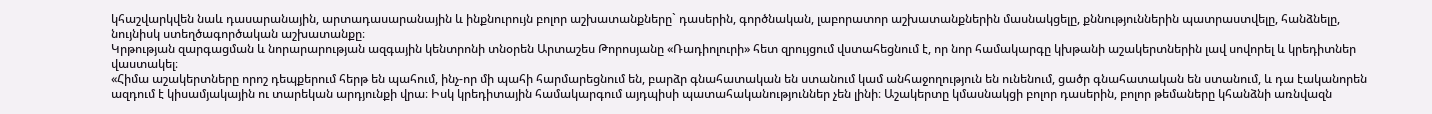կհաշվարկվեն նաև դասարանային, արտադասարանային և ինքնուրույն բոլոր աշխատանքները` դասերին, գործնական, լաբորատոր աշխատանքներին մասնակցելը, քննություններին պատրաստվելը, հանձնելը, նույնիսկ ստեղծագործական աշխատանքը։
Կրթության զարգացման և նորարարության ազգային կենտրոնի տնօրեն Արտաշես Թորոսյանը «Ռադիոլուրի» հետ զրույցում վստահեցնում է, որ նոր համակարգը կխթանի աշակերտներին լավ սովորել և կրեդիտներ վաստակել։
«Հիմա աշակերտները որոշ դեպքերում հերթ են պահում, ինչ-որ մի պահի հարմարեցնում են, բարձր գնահատական են ստանում կամ անհաջողություն են ունենում, ցածր գնահատական են ստանում, և դա էականորեն ազդում է կիսամյակային ու տարեկան արդյունքի վրա։ Իսկ կրեդիտային համակարգում այդպիսի պատահականություններ չեն լինի։ Աշակերտը կմասնակցի բոլոր դասերին, բոլոր թեմաները կհանձնի առնվազն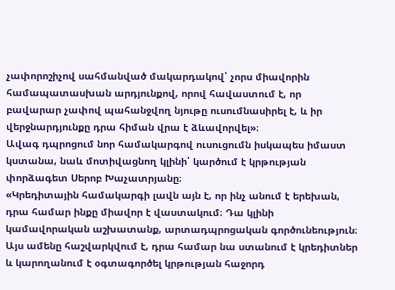չափորոշիչով սահմանված մակարդակով՝ չորս միավորին համապատասխան արդյունքով, որով հավաստում է, որ բավարար չափով պահանջվող նյութը ուսումնասիրել է, և իր վերջնարդյունքը դրա հիման վրա է ձևավորվել»։
Ավագ դպրոցում նոր համակարգով ուսուցումն իսկապես իմաստ կստանա, նաև մոտիվացնող կլինի՝ կարծում է կրթության փորձագետ Սերոբ Խաչատրյանը։
«Կրեդիտային համակարգի լավն այն է, որ ինչ անում է երեխան, դրա համար ինքը միավոր է վաստակում։ Դա կլինի կամավորական աշխատանք, արտադպրոցական գործունեություն։ Այս ամենը հաշվարկվում է, դրա համար նա ստանում է կրեդիտներ և կարողանում է օգտագործել կրթության հաջորդ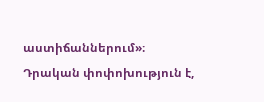աստիճաններում»։
Դրական փոփոխություն է,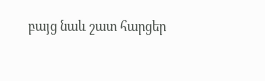բայց նաև շատ հարցեր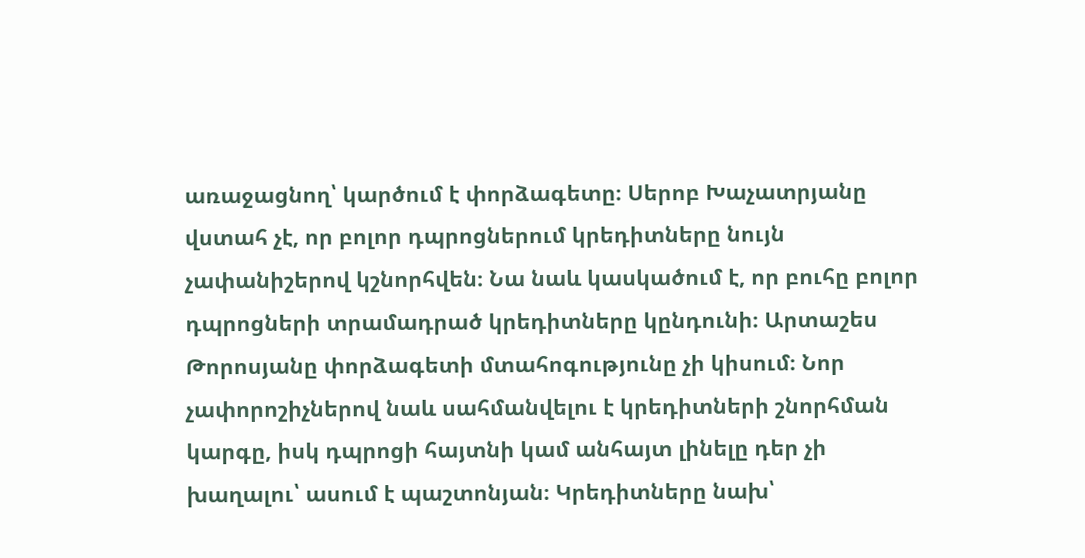առաջացնող՝ կարծում է փորձագետը։ Սերոբ Խաչատրյանը վստահ չէ, որ բոլոր դպրոցներում կրեդիտները նույն չափանիշերով կշնորհվեն։ Նա նաև կասկածում է, որ բուհը բոլոր դպրոցների տրամադրած կրեդիտները կընդունի։ Արտաշես Թորոսյանը փորձագետի մտահոգությունը չի կիսում։ Նոր չափորոշիչներով նաև սահմանվելու է կրեդիտների շնորհման կարգը, իսկ դպրոցի հայտնի կամ անհայտ լինելը դեր չի խաղալու՝ ասում է պաշտոնյան։ Կրեդիտները նախ՝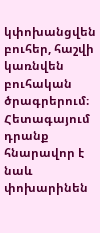կփոխանցվեն բուհեր, հաշվի կառնվեն բուհական ծրագրերում։ Հետագայում դրանք հնարավոր է նաև փոխարինեն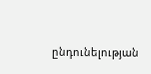ընդունելության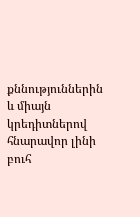քննություններին և միայն կրեդիտներով հնարավոր լինի բուհ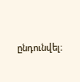ընդունվել։